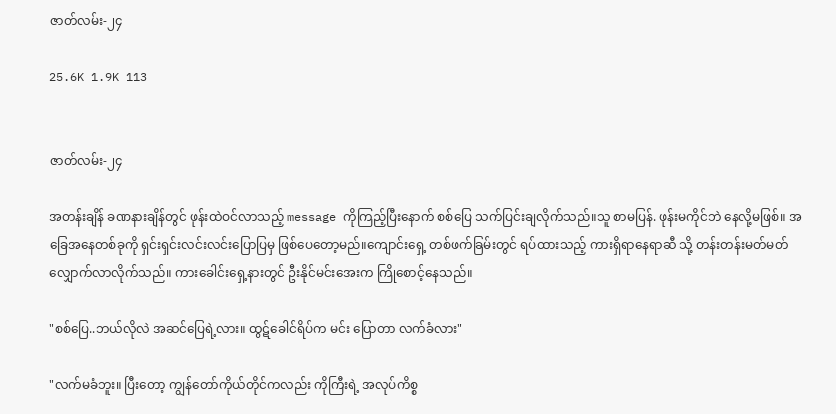ဇာတ်လမ်း-၂၄

25.6K 1.9K 113


ဇာတ်လမ်း-၂၄

အတန်းချိန် ခဏနားချိန်တွင် ဖုန်းထဲဝင်လာသည့် message ကိုကြည့်ပြီးနောက် စစ်‌ပြေ သက်ပြင်းချလိုက်သည်။သူ စာမပြန်. ဖုန်းမကိုင်ဘဲ နေလို့မဖြစ်။ အခြေအနေတစ်ခုကို ရှင်းရှင်းလင်းလင်းပြောပြမှ ဖြစ်ပေတော့မည်။ကျောင်းရှေ့ တစ်ဖက်ခြမ်းတွင် ရပ်ထားသည့် ကားရှိရာနေရာဆီ သို့ တန်းတန်းမတ်မတ် လျှောက်လာလိုက်သည်။ ကားခေါင်းရှေ့နားတွင် ဦးနိုင်မင်းအေးက ကြိုစောင့်နေသည်။

"စစ်ပြေ..ဘယ်လိုလဲ အဆင်ပြေရဲ့လား။ ထွဋ်ခေါင်ရိပ်က မင်း ပြောတာ လက်ခံလား"

"လက်မခံဘူး။ ပြီးတော့ ကျွန်တော်ကိုယ်တိုင်ကလည်း ကိုကြီးရဲ့ အလုပ်ကိစ္စ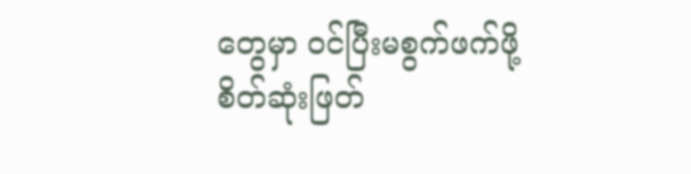တွေမှာ ဝင်ပြီးမစွက်ဖက်ဖို့ စိတ်ဆုံးဖြတ်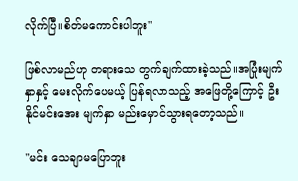လိုက်ပြီ။စိတ်မကောင်းပါဘူး"

ဖြစ်လာမည်ဟု တရားသေ တွက်ချက်ထားခဲ့သည်။အပြုံးမျက်နှာနှင့် မေးလိုက်ပေမယ့် ပြန်ရလာသည့် အဖြေတို့ကြောင့် ဦးနိုင်မင်းအေး မျက်နှာ မည်းမှောင်သွားရတော့သည်။

"မင်း သေချာမပြောဘူး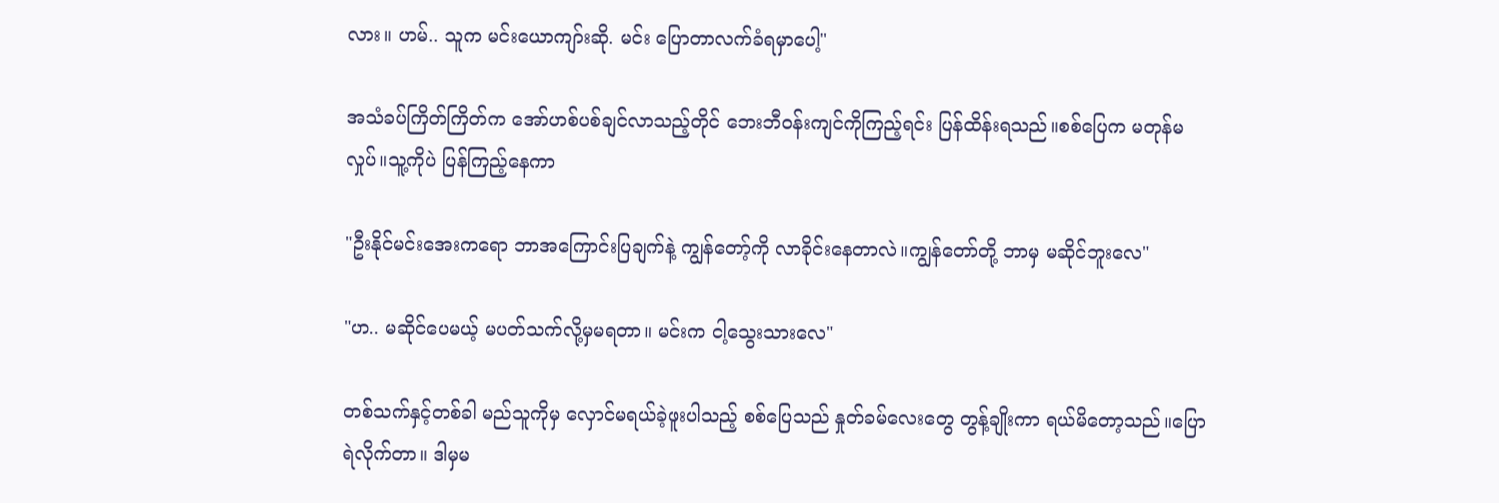လား။ ဟမ်.. သူက မင်းယောကျာ်းဆို. မင်း ပြောတာလက်ခံရမှာပေါ့"

အသံခပ်ကြိတ်ကြိတ်က အော်ဟစ်ပစ်ချင်လာသည့်တိုင် ဘေးဘီဝန်းကျင်ကိုကြည့်ရင်း ပြန်ထိန်းရသည်။စစ်ပြေက မတုန်မလှုပ်။သူ့ကိုပဲ ပြန်ကြည့်နေကာ

"ဦးနိုင်မင်းအေးကရော ဘာအကြောင်းပြချက်နဲ့ ကျွန်တော့်ကို လာခိုင်းနေတာလဲ။ကျွန်တော်တို့ ဘာမှ မဆိုင်ဘူးလေ"

"ဟ.. မဆိုင်ပေမယ့် မပတ်သက်လို့မှမရတာ။ မင်းက ငါ့သွေးသားလေ"

တစ်သက်နှင့်တစ်ခါ မည်သူကိုမှ လှောင်မရယ်ခဲ့ဖူးပါသည့် စစ်ပြေသည် နှုတ်ခမ်လေးတွေ တွန့်ချိုးကာ ရယ်မိတော့သည်။ပြောရဲလိုက်တာ။ ဒါမှမ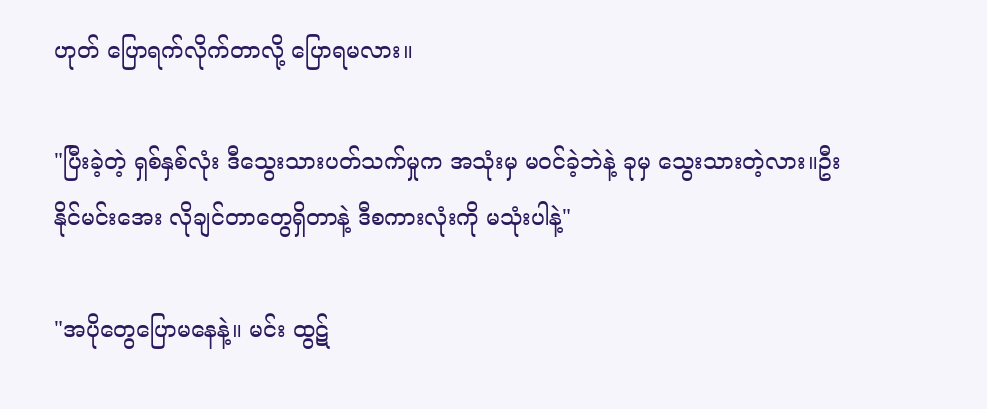ဟုတ် ပြောရက်လိုက်တာလို့ ပြောရမလား။

"ပြီးခဲ့တဲ့ ရှစ်နှစ်လုံး ဒီသွေးသားပတ်သက်မှုက အသုံးမှ မဝင်ခဲ့ဘဲနဲ့ ခုမှ သွေးသားတဲ့လား။ဦးနိုင်မင်းအေး လိုချင်တာတွေရှိတာနဲ့ ဒီစကားလုံးကို မသုံးပါနဲ့"

"အပိုတွေပြောမနေနဲ့။ မင်း ထွဋ်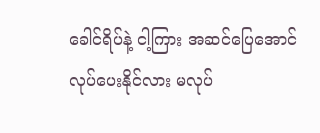ခေါင်ရိပ်နဲ့ ငါ့ကြား အဆင်ပြေအောင် လုပ်ပေးနိုင်လား မလုပ်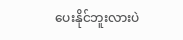ပေးနိုင်ဘူးလားပဲ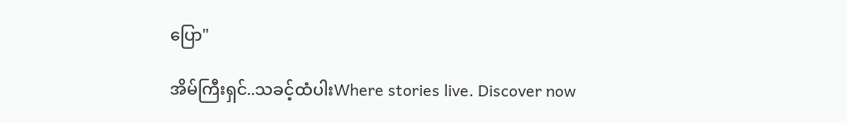ပြော"

အိမ်ကြီးရှင်..သခင့်ထံပါးWhere stories live. Discover now